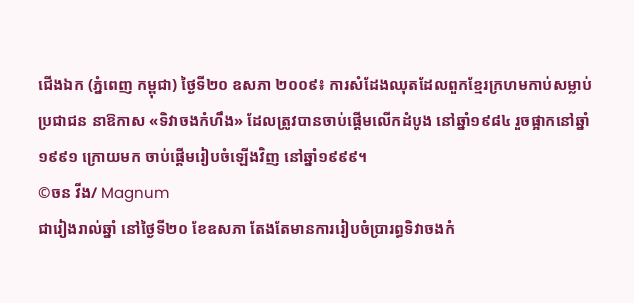ជើងឯក (ភ្នំពេញ កម្ពុជា) ថ្ងៃទី២០ ឧសភា ២០០៩៖ ការសំដែងឈុតដែលពួកខ្មែរក្រហមកាប់សម្លាប់ប្រជាជន នាឱកាស «ទិវាចងកំហឹង» ដែលត្រូវបានចាប់ផ្តើមលើកដំបូង នៅឆ្នាំ១៩៨៤ រួចផ្អាកនៅឆ្នាំ១៩៩១ ក្រោយមក ចាប់ផ្តើមរៀបចំឡើងវិញ នៅឆ្នាំ១៩៩៩។
©ចន វីង/ Magnum
ជារៀងរាល់ឆ្នាំ នៅថ្ងៃទី២០ ខែឧសភា តែងតែមានការរៀបចំប្រារព្ធទិវាចងកំ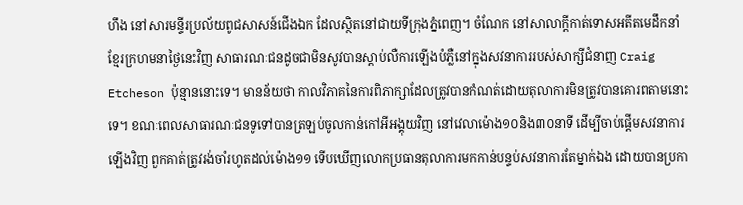ហឹង នៅសារមន្ទីរប្រល័យពូជសាសន៍ជើងឯក ដែលស្ថិតនៅជាយទីក្រុងភ្នំពេញ។ ចំណែក នៅសាលាក្តីកាត់ទោសអតីតមេដឹកនាំខ្មែរក្រហមនាថ្ងៃនេះវិញ សាធារណៈជនដូចជាមិនសូវបានស្តាប់លឺការឡើងបំភ្លឺនៅក្នុងសវនាការរបស់សាក្សីជំនាញ Craig Etcheson ប៉ុន្មាននោះទេ។ មានន័យថា កាលវិភាគនៃការពិភាក្សាដែលត្រូវបានកំណត់ដោយតុលាការមិនត្រូវបានគោរពតាមនោះទេ។ ខណៈពេលសាធារណៈជនទូទៅបានត្រឡប់ចូលកាន់កៅអីអង្គុយវិញ នៅវេលាម៉ោង១០និង៣០នាទី ដើម្បីចាប់ផ្តើមសវនាការឡើងវិញ ពួកគាត់ត្រូវរង់ចាំរហូតដល់ម៉ោង១១ ទើបឃើញលោកប្រធានតុលាការមកកាន់បន្ទប់សវនាការតែម្នាក់ឯង ដោយបានប្រកា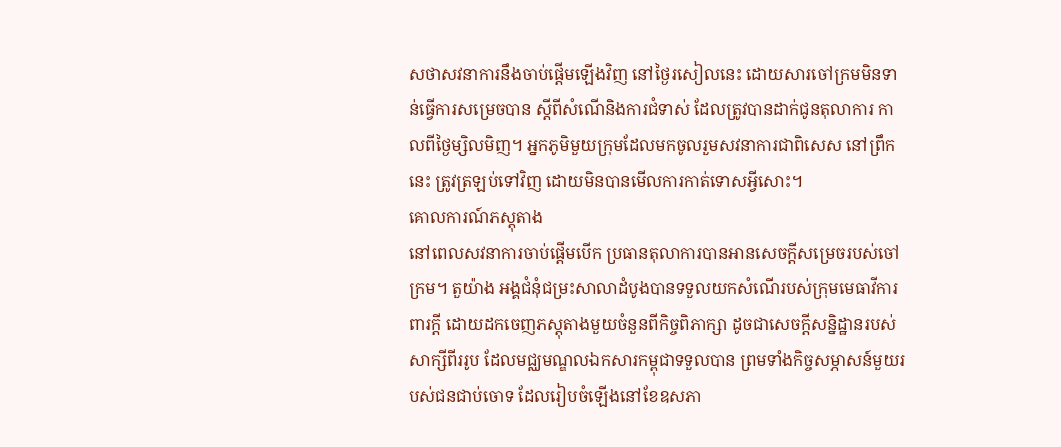សថាសវនាការនឹងចាប់ផ្តើមឡើងវិញ នៅថ្ងៃរសៀលនេះ ដោយសារចៅក្រមមិនទាន់ធ្វើការសម្រេចបាន ស្តីពីសំណើនិងការជំទាស់ ដែលត្រូវបានដាក់ជូនតុលាការ កាលពីថ្ងៃម្សិលមិញ។ អ្នកភូមិមួយក្រុមដែលមកចូលរួមសវនាការជាពិសេស នៅព្រឹកនេះ ត្រូវត្រឡប់ទៅវិញ ដោយមិនបានមើលការកាត់ទោសអ្វីសោះ។
គោលការណ៍ភស្តុតាង
នៅពេលសវនាការចាប់ផ្តើមបើក ប្រធានតុលាការបានអានសេចក្តីសម្រេចរបស់ចៅក្រម។ តួយ៉ាង អង្គជំនុំជម្រះសាលាដំបូងបានទទួលយកសំណើរបស់ក្រុមមេធាវីការពារក្តី ដោយដកចេញភស្តុតាងមួយចំនួនពីកិច្ចពិភាក្សា ដូចជាសេចក្តីសន្និដ្ឋានរបស់សាក្សីពីររូប ដែលមជ្ឈមណ្ឌលឯកសារកម្ពុជាទទួលបាន ព្រមទាំងកិច្ចសម្ភាសន៍មួយរបស់ជនជាប់ចោទ ដែលរៀបចំឡើងនៅខែឧសភា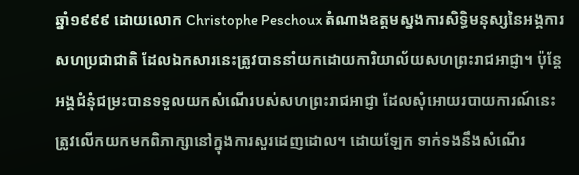ឆ្នាំ១៩៩៩ ដោយលោក Christophe Peschoux តំណាងឧត្តមស្នងការសិទ្ធិមនុស្សនៃអង្គការសហប្រជាជាតិ ដែលឯកសារនេះត្រូវបាននាំយកដោយការិយាល័យសហព្រះរាជអាជ្ញា។ ប៉ុន្តែ អង្គជំនុំជម្រះបានទទួលយកសំណើរបស់សហព្រះរាជអាជ្ញា ដែលសុំអោយរបាយការណ៍នេះត្រូវលើកយកមកពិភាក្សានៅក្នុងការសួរដេញដោល។ ដោយឡែក ទាក់ទងនឹងសំណើរ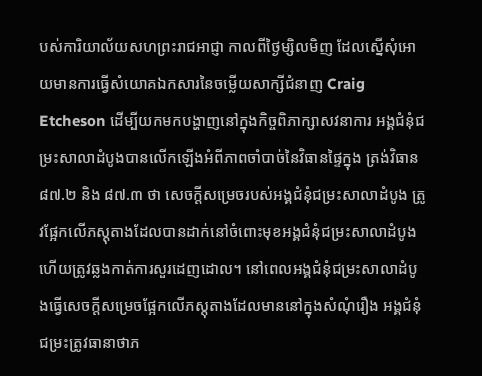បស់ការិយាល័យសហព្រះរាជអាជ្ញា កាលពីថ្ងៃម្សិលមិញ ដែលស្នើសុំអោយមានការធ្វើសំយោគឯកសារនៃចម្លើយសាក្សីជំនាញ Craig Etcheson ដើម្បីយកមកបង្ហាញនៅក្នុងកិច្ចពិភាក្សាសវនាការ អង្គជំនុំជម្រះសាលាដំបូងបានលើកឡើងអំពីភាពចាំបាច់នៃវិធានផ្ទៃក្នុង ត្រង់វិធាន៨៧.២ និង ៨៧.៣ ថា សេចក្តីសម្រេចរបស់អង្គជំនុំជម្រះសាលាដំបូង ត្រូវផ្អែកលើភស្តុតាងដែលបានដាក់នៅចំពោះមុខអង្គជំនុំជម្រះសាលាដំបូង ហើយត្រូវឆ្លងកាត់ការសួរដេញដោល។ នៅពេលអង្គជំនុំជម្រះសាលាដំបូងធ្វើសេចក្តីសម្រេចផ្អែកលើភស្តុតាងដែលមាននៅក្នុងសំណុំរឿង អង្គជំនុំជម្រះត្រូវធានាថាភ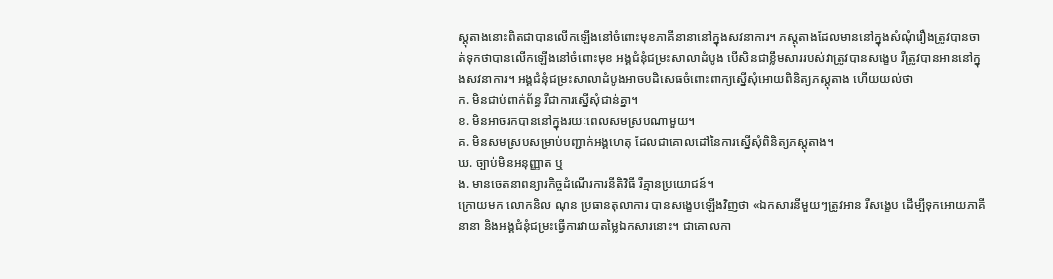ស្តុតាងនោះពិតជាបានលើកឡើងនៅចំពោះមុខភាគីនានានៅក្នុងសវនាការ។ ភស្តុតាងដែលមាននៅក្នុងសំណុំរឿងត្រូវបានចាត់ទុកថាបានលើកឡើងនៅចំពោះមុខ អង្គជំនុំជម្រះសាលាដំបូង បើសិនជាខ្លឹមសាររបស់វាត្រូវបានសង្ខេប រឺត្រូវបានអាននៅក្នុងសវនាការ។ អង្គជំនុំជម្រះសាលាដំបូងអាចបដិសេធចំពោះពាក្យស្នើសុំអោយពិនិត្យភស្តុតាង ហើយយល់ថា
ក. មិនជាប់ពាក់ព័ន្ធ រឺជាការស្នើសុំជាន់គ្នា។
ខ. មិនអាចរកបាននៅក្នុងរយៈពេលសមស្របណាមួយ។
គ. មិនសមស្របសម្រាប់បញ្ជាក់អង្គហេតុ ដែលជាគោលដៅនៃការស្នើសុំពិនិត្យភស្តុតាង។
ឃ. ច្បាប់មិនអនុញ្ញាត ឬ
ង. មានចេតនាពន្យារកិច្ចដំណើរការនីតិវិធី រឺគ្មានប្រយោជន៍។
ក្រោយមក លោកនិល ណុន ប្រធានតុលាការ បានសង្ខេបឡើងវិញថា «ឯកសារនីមួយៗត្រូវអាន រឺសង្ខេប ដើម្បីទុកអោយភាគីនានា និងអង្គជំនុំជម្រះធ្វើការវាយតម្លៃឯកសារនោះ។ ជាគោលកា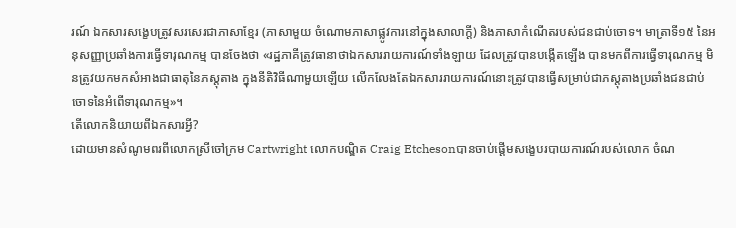រណ៍ ឯកសារសង្ខេបត្រូវសរសេរជាភាសាខ្មែរ (ភាសាមួយ ចំណោមភាសាផ្លូវការនៅក្នុងសាលាក្តី) និងភាសាកំណើតរបស់ជនជាប់ចោទ។ មាត្រាទី១៥ នៃអនុសញ្ញាប្រឆាំងការធ្វើទារុណកម្ម បានចែងថា «រដ្ឋភាគីត្រូវធានាថាឯកសាររាយការណ៍ទាំងឡាយ ដែលត្រូវបានបង្កើតឡើង បានមកពីការធ្វើទារុណកម្ម មិនត្រូវយកមកសំអាងជាធាតុនៃភស្តុតាង ក្នុងនីតិវិធីណាមួយឡើយ លើកលែងតែឯកសាររាយការណ៍នោះត្រូវបានធ្វើសម្រាប់ជាភស្តុតាងប្រឆាំងជនជាប់ចោទនៃអំពើទារុណកម្ម»។
តើលោកនិយាយពីឯកសារអ្វី?
ដោយមានសំណូមពរពីលោកស្រីចៅក្រម Cartwright លោកបណ្ឌិត Craig Etchesonបានចាប់ផ្តើមសង្ខេបរបាយការណ៍របស់លោក ចំណ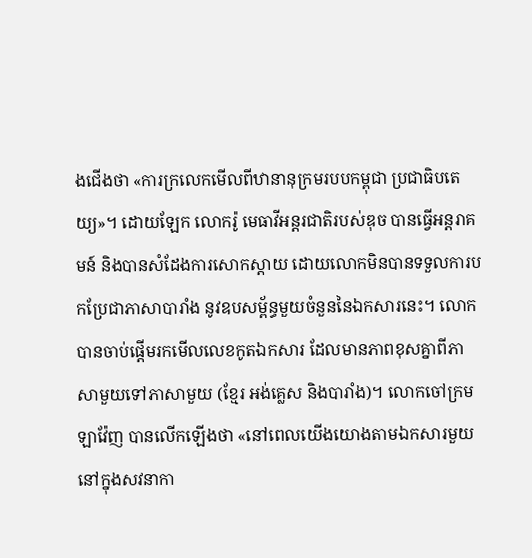ងជើងថា «ការក្រលេកមើលពីឋានានុក្រមរបបកម្ពុជា ប្រជាធិបតេយ្យ»។ ដោយឡែក លោករ៉ូ មេធាវីអន្តរជាតិរបស់ឌុច បានធ្វើអន្តរាគមន៍ និងបានសំដែងការសោកស្តាយ ដោយលោកមិនបានទទួលការបកប្រែជាភាសាបារាំង នូវឧបសម្ព័ន្ធមួយចំនួននៃឯកសារនេះ។ លោកបានចាប់ផ្តើមរកមើលលេខកូតឯកសារ ដែលមានភាពខុសគ្នាពីភាសាមួយទៅភាសាមួយ (ខ្មែរ អង់គ្លេស និងបារាំង)។ លោកចៅក្រម ឡាវ៉ែញ បានលើកឡើងថា «នៅពេលយើងយោងតាមឯកសារមួយ នៅក្នុងសវនាកា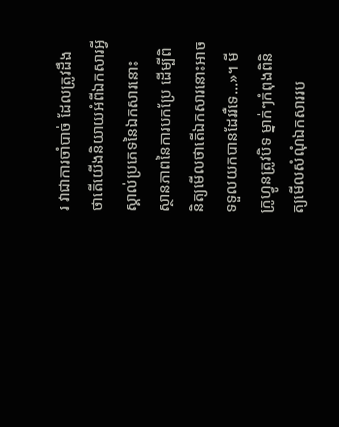រ វាជាការចាំបាច់ ដែលត្រូវដឹងថាតើយើងនិយាយអំពីឯកសារអ្វី ស្គាល់ប្រភេទនៃឯកសារនោះ ស្ថានភាពនៃការបកប្រែ ដើម្បីពិនិត្យមើលថាតើឯកសារនោះអាចទទួលយកបានដែររឺទេ...»។ មីក្រូហ្វូនត្រូវបិទ ម្នាក់ៗកំពុងពិនិត្យមើលសំណុំឯកសាររប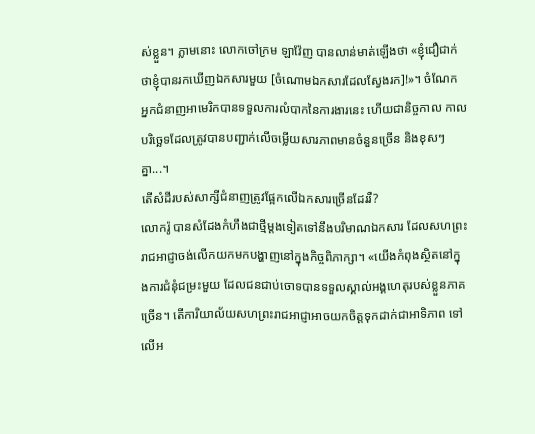ស់ខ្លួន។ ភ្លាមនោះ លោកចៅក្រម ឡាវ៉ែញ បានលាន់មាត់ឡើងថា «ខ្ញុំជឿជាក់ថាខ្ញុំបានរកឃើញឯកសារមួយ [ចំណោមឯកសារដែលស្វែងរក]!»។ ចំណែក អ្នកជំនាញអាមេរិកបានទទួលការលំបាកនៃការងារនេះ ហើយជានិច្ចកាល កាលបរិច្ឆេទដែលត្រូវបានបញ្ជាក់លើចម្លើយសារភាពមានចំនួនច្រើន និងខុសៗគ្នា...។
តើសំដីរបស់សាក្សីជំនាញត្រូវផ្អែកលើឯកសារច្រើនដែររឺ?
លោករ៉ូ បានសំដែងកំហឹងជាថ្មីម្តងទៀតទៅនឹងបរិមាណឯកសារ ដែលសហព្រះរាជអាជ្ញាចង់លើកយកមកបង្ហាញនៅក្នុងកិច្ចពិភាក្សា។ «យើងកំពុងស្ថិតនៅក្នុងការជំនុំជម្រះមួយ ដែលជនជាប់ចោទបានទទួលស្គាល់អង្គហេតុរបស់ខ្លួនភាគច្រើន។ តើការិយាល័យសហព្រះរាជអាជ្ញាអាចយកចិត្តទុកដាក់ជាអាទិភាព ទៅលើអ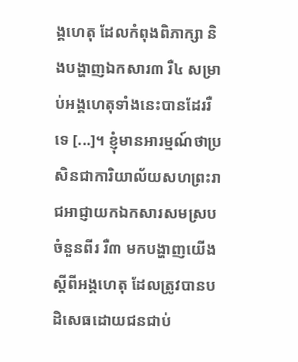ង្គហេតុ ដែលកំពុងពិភាក្សា និងបង្ហាញឯកសារ៣ រឺ៤ សម្រាប់អង្គហេតុទាំងនេះបានដែររឺទេ [...]។ ខ្ញុំមានអារម្មណ៍ថាប្រសិនជាការិយាល័យសហព្រះរាជអាជ្ញាយកឯកសារសមស្របចំនួនពីរ រឺ៣ មកបង្ហាញយើង ស្តីពីអង្គហេតុ ដែលត្រូវបានបដិសេធដោយជនជាប់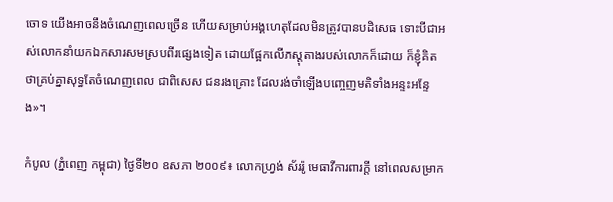ចោទ យើងអាចនឹងចំណេញពេលច្រើន ហើយសម្រាប់អង្គហេតុដែលមិនត្រូវបានបដិសេធ ទោះបីជាអស់លោកនាំយកឯកសារសមស្របពីរផ្សេងទៀត ដោយផ្អែកលើភស្តុតាងរបស់លោកក៏ដោយ ក៏ខ្ញុំគិតថាគ្រប់គ្នាសុទ្ធតែចំណេញពេល ជាពិសេស ជនរងគ្រោះ ដែលរង់ចាំឡើងបញ្ចេញមតិទាំងអន្ទះអន្ទែង»។

កំបូល (ភ្នំពេញ កម្ពុជា) ថ្ងៃទី២០ ឧសភា ២០០៩៖ លោកហ្រ្វង់ ស័ររ៉ូ មេធាវីការពារក្តី នៅពេលសម្រាក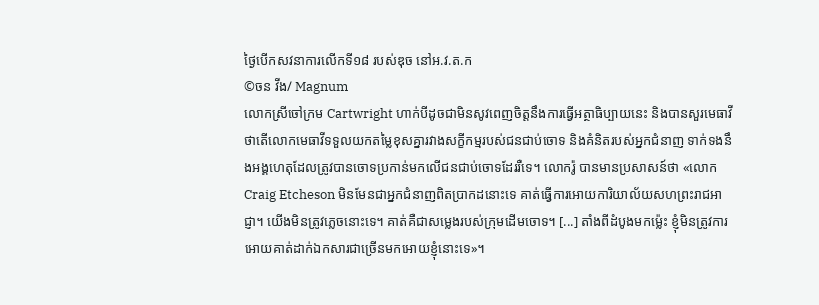ថ្ងៃបើកសវនាការលើកទី១៨ របស់ឌុច នៅអ.វ.ត.ក
©ចន វីង/ Magnum
លោកស្រីចៅក្រម Cartwright ហាក់បីដូចជាមិនសូវពេញចិត្តនឹងការធ្វើអត្ថាធិប្បាយនេះ និងបានសួរមេធាវីថាតើលោកមេធាវីទទួលយកតម្លៃខុសគ្នារវាងសក្ខីកម្មរបស់ជនជាប់ចោទ និងគំនិតរបស់អ្នកជំនាញ ទាក់ទងនឹងអង្គហេតុដែលត្រូវបានចោទប្រកាន់មកលើជនជាប់ចោទដែររឺទេ។ លោករ៉ូ បានមានប្រសាសន៍ថា «លោក Craig Etcheson មិនមែនជាអ្នកជំនាញពិតប្រាកដនោះទេ គាត់ធ្វើការអោយការិយាល័យសហព្រះរាជអាជ្ញា។ យើងមិនត្រូវភ្លេចនោះទេ។ គាត់គឺជាសម្លេងរបស់ក្រុមដើមចោទ។ [...] តាំងពីដំបូងមកម្ល៉េះ ខ្ញុំមិនត្រូវការអោយគាត់ដាក់ឯកសារជាច្រើនមកអោយខ្ញុំនោះទេ»។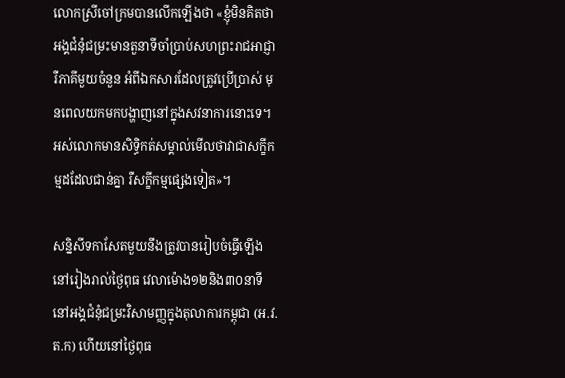លោកស្រីចៅក្រមបានលើកឡើងថា «ខ្ញុំមិនគិតថាអង្គជំនុំជម្រះមានតួនាទីចាំប្រាប់សហព្រះរាជអាជ្ញា រឺភាគីមួយចំនួន អំពីឯកសារដែលត្រូវប្រើប្រាស់ មុនពេលយកមកបង្ហាញនៅក្នុងសវនាការនោះទេ។ អស់លោកមានសិទ្ធិកត់សម្គាល់មើលថាវាជាសក្ខីកម្មដដែលជាន់គ្នា រឺសក្ខីកម្មផ្សេងទៀត»។

សន្និសីទកាសែតមួយនឹងត្រូវបានរៀបចំធ្វើឡើង នៅរៀងរាល់ថ្ងៃពុធ វេលាម៉ោង១២និង៣០នាទី នៅអង្គជំនុំជម្រះវិសាមញ្ញក្នុងតុលាការកម្ពុជា (អ.វ.ត.ក) ហើយនៅថ្ងៃពុធ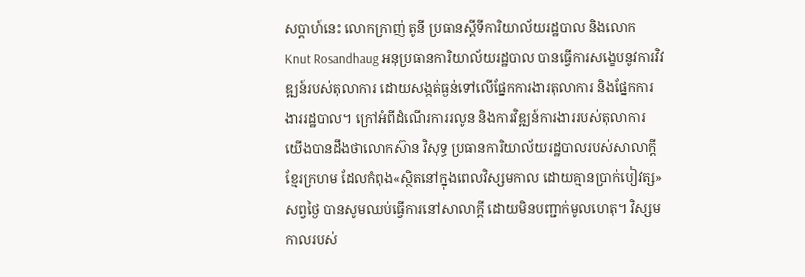សប្តាហ៍នេះ លោកក្រាញ់ តូនី ប្រធានស្តីទីការិយាល័យរដ្ឋបាល និងលោក Knut Rosandhaug អនុប្រធានការិយាល័យរដ្ឋបាល បានធ្វើការសង្ខេបនូវការវិវឌ្ឍន៍របស់តុលាការ ដោយសង្កត់ធ្ងន់ទៅលើផ្នែកការងារតុលាការ និងផ្នែកការងាររដ្ឋបាល។ ក្រៅអំពីដំណើរការរលូន និងការវិឌ្ឍន៍ការងាររបស់តុលាការ យើងបានដឹងថាលោកស៊ាន វិសុទ្ធ ប្រធានការិយាល័យរដ្ឋបាលរបស់សាលាក្តីខ្មែរក្រហម ដែលកំពុង«ស្ថិតនៅក្នុងពេលវិស្សមកាល ដោយគ្មានប្រាក់បៀវត្ស» សព្វថ្ងៃ បានសូមឈប់ធ្វើការនៅសាលាក្តី ដោយមិនបញ្ជាក់មូលហេតុ។ វិស្សមកាលរបស់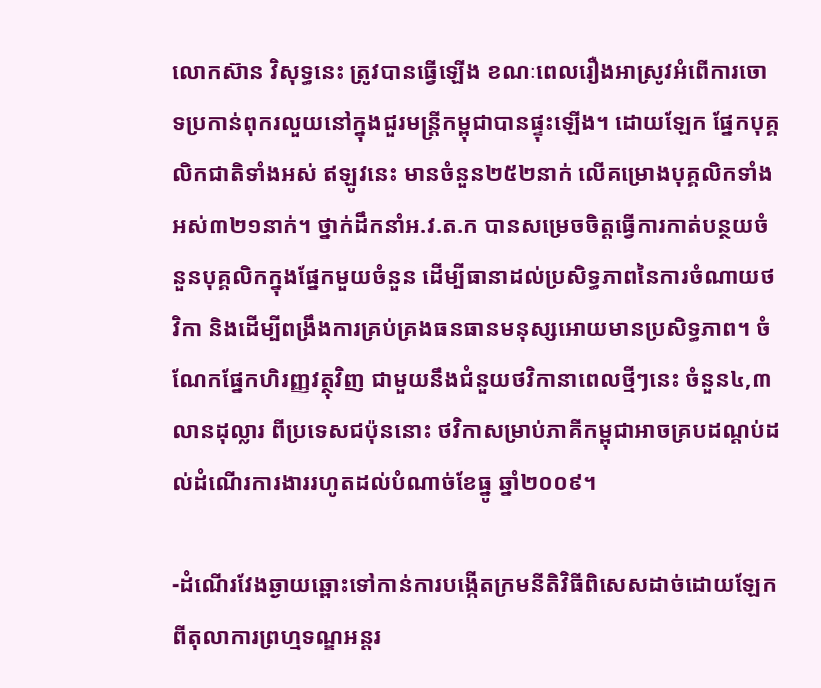លោកស៊ាន វិសុទ្ធនេះ ត្រូវបានធ្វើឡើង ខណៈពេលរឿងអាស្រូវអំពើការចោទប្រកាន់ពុករលួយនៅក្នុងជួរមន្រ្តីកម្ពុជាបានផ្ទុះឡើង។ ដោយឡែក ផ្នែកបុគ្គលិកជាតិទាំងអស់ ឥឡូវនេះ មានចំនួន២៥២នាក់ លើគម្រោងបុគ្គលិកទាំងអស់៣២១នាក់។ ថ្នាក់ដឹកនាំអ.វ.ត.ក បានសម្រេចចិត្តធ្វើការកាត់បន្ថយចំនួនបុគ្គលិកក្នុងផ្នែកមួយចំនួន ដើម្បីធានាដល់ប្រសិទ្ធភាពនៃការចំណាយថវិកា និងដើម្បីពង្រឹងការគ្រប់គ្រងធនធានមនុស្សអោយមានប្រសិទ្ធភាព។ ចំណែកផ្នែកហិរញ្ញវត្ថុវិញ ជាមួយនឹងជំនួយថវិកានាពេលថ្មីៗនេះ ចំនួន៤,៣លានដុល្លារ ពីប្រទេសជប៉ុននោះ ថវិកាសម្រាប់ភាគីកម្ពុជាអាចគ្របដណ្តប់ដល់ដំណើរការងាររហូតដល់បំណាច់ខែធ្នូ ឆ្នាំ២០០៩។

-ដំណើរវែងឆ្ងាយឆ្ពោះទៅកាន់ការបង្កើតក្រមនីតិវិធីពិសេសដាច់ដោយឡែកពីតុលាការព្រហ្មទណ្ឌអន្តរ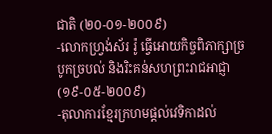ជាតិ (២០-០១-២០០៩)
-លោកហ្រ្វង់ស័រ រ៉ូ ធ្វើអោយកិច្ចពិភាក្សាច្របូកច្របល់ និងរិះគន់សហព្រះរាជអាជ្ញា (១៩-០៥-២០០៩)
-តុលាការខ្មែរក្រហមផ្តល់វេទិកាដល់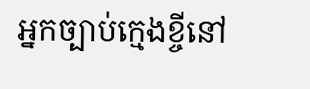អ្នកច្បាប់ក្មេងខ្ចីនៅ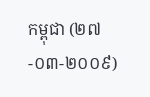កម្ពុជា (២៧-០៣-២០០៩)